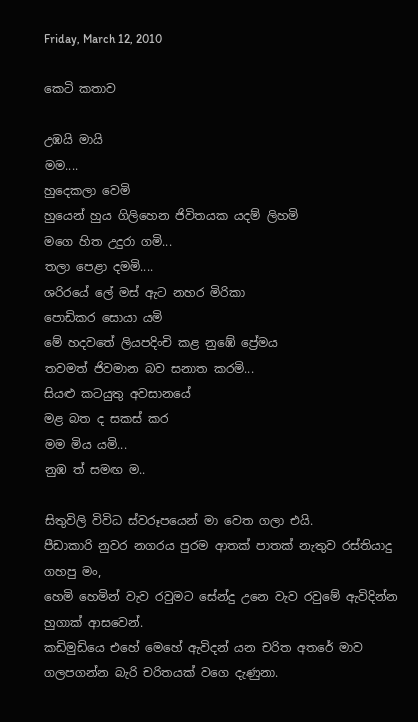Friday, March 12, 2010

කෙටි කතාව

උඹයි මායි
මම....
හුදෙකලා වෙමි
හුයෙන් හුය ගිලිහෙන ජිවිතයක යදම් ලිහමි
මගෙ හිත උදුරා ගමි...
තලා පෙළා දමමි....
ශරිරයේ ලේ මස් ඇට නහර මිරිකා
පොඩිකර සොයා යමි
මේ හදවතේ ලියපදිංචි කළ නුඹේ ප්‍රේමය
තවමත් ජිවමාන බව සනාත කරමි...
සියළු කටයුතු අවසානයේ
මළ බත ද සකස් කර
මම මිය යමි...
නුඹ ත් සමඟ ම..

සිතුවිලි විවිධ ස්වරූපයෙන් මා වෙත ගලා එයි.
පීඩාකාරි නුවර නගරය පුරම ආතක් පාතක් නැතුව රස්තියාදු ගහපු මං,
හෙමි හෙමින් වැව රවුමට සේන්දු උනෙ වැව රවුමේ ඇවිදින්න හුගාක් ආසවෙන්.
කඩිමුඩියෙ එහේ මෙහේ ඇවිදන් යන චරිත අතරේ මාව ගලපගන්න බැරි චරිතයක් වගෙ දැණුනා.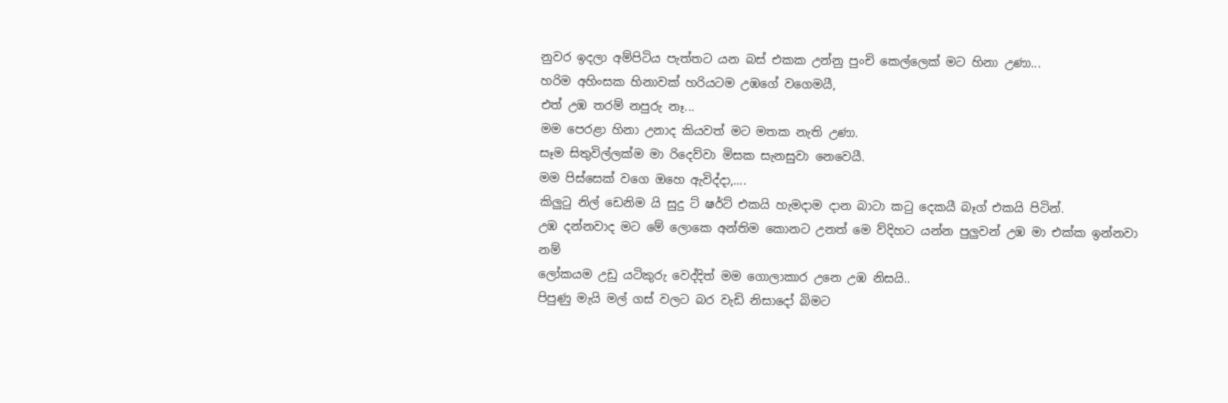නුවර ඉදලා අම්පිටිය පැත්තට යන බස් එකක උන්නු පුංචි කෙල්ලෙක් මට හිනා උණා...
හරිම අහිංසක හිනාවක් හරියටම උඹගේ වගෙමයී,
එත් උඹ තරම් නපුරු නෑ...
මම පෙරළා හිනා උනාද කියවත් මට මතක නැති උණා.
සෑම සිතුවිල්ලක්ම මා රිදෙව්වා මිසක සැනසුවා නෙවෙයී.
මම පිස්සෙක් වගෙ ඔහෙ ඇවිද්දා,....
කිලුටු නිල් ඩෙනිම යි සුදු ට් ෂර්ට් එකයි හැමදාම දාන බාටා කටු දෙකයී බෑග් එකයි පිටින්.
උඹ දන්නවාද මට මේ ලොකෙ අන්තිම කොනට උනත් මෙ ව්දිහට යන්න පුලුවන් උඹ මා එක්ක ඉන්නවා නම්
ලෝකයම උඩු යටිකුරු වෙද්දිත් මම ගොලාකාර උනෙ උඹ නිසයි..
පිපුණු මැයි මල් ගස් වලට බර වැඩි නිසාදෝ බිමට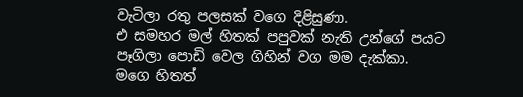වැටිලා රතු පලසක් වගෙ දිළිසුණා.
එ සමහර මල් හිතක් පපුවක් නැති උන්ගේ පයට පෑගිලා පොඩි වෙල ගිහින් වග මම දැක්කා.
මගෙ හිතත්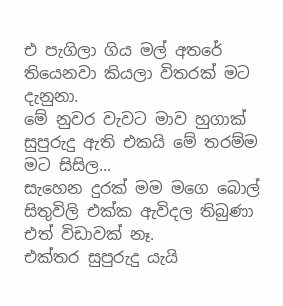එ පැගිලා ගිය මල් අතරේ තියෙනවා කියලා විතරක් මට දැනුනා.
මේ නුවර වැවට මාව හුගාක් සුපුරුදු ඇති එකයි මේ තරම්ම මට සිසිල...
සැහෙන දුරක් මම මගෙ බොල් සිතුවිලි එක්ක ඇවිදල තිබුණා එත් විඩාවක් නෑ.
එක්තර සුපුරුදු යැයි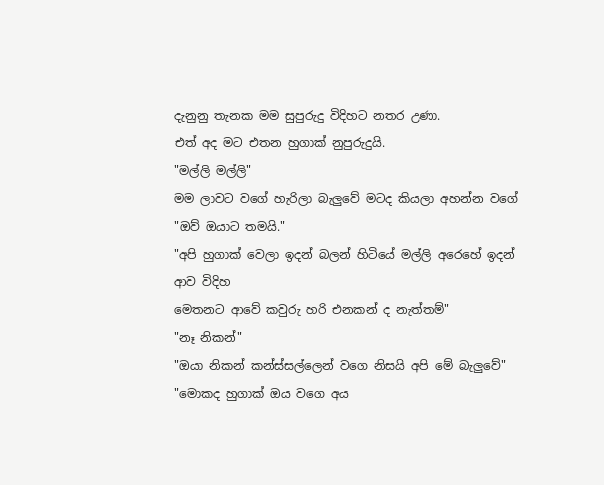දැනුනු තැනක මම සුපුරුදු විදිහට නතර උණා.
එත් අද මට එතන හුගාක් නුපුරුදුයි.
"මල්ලි මල්ලි"
මම ලාවට වගේ හැරිලා බැලුවේ මටද කියලා අහන්න වගේ
"ඔව් ඔයාට තමයි."
"අපි හුගාක් වෙලා ඉදන් බලන් හිටියේ මල්ලි අරෙහේ ඉදන් ආව විදිහ
මෙතනට ආවේ කවුරු හරි එනකන් ද නැත්තම්"
"නෑ නිකන්"
"ඔයා නිකන් කන්ස්සල්ලෙන් වගෙ නිසයි අපි මේ බැලුවේ"
"මොකද හුගාක් ඔය වගෙ අය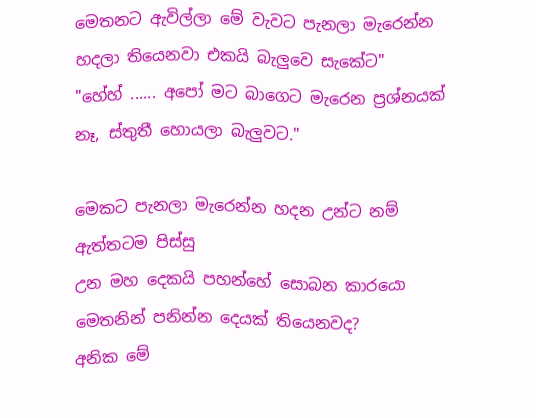මෙතනට ඇවිල්ලා මේ වැවට පැනලා මැරෙන්න හදලා තියෙනවා එකයි බැලුවෙ සැකේට"
"හේහ් ...... අපෝ මට බාගෙට මැරෙන ප්‍රශ්නයක් නෑ, ස්තුතී හොයලා බැලුවට."

මෙකට පැනලා මැරෙන්න හදන උන්ට නම් ඇත්තටම පිස්සු
උන මහ දෙකයි පහන්හේ සොබන කාරයො මෙතනින් පනින්න දෙයක් තියෙනවද?
අනික මේ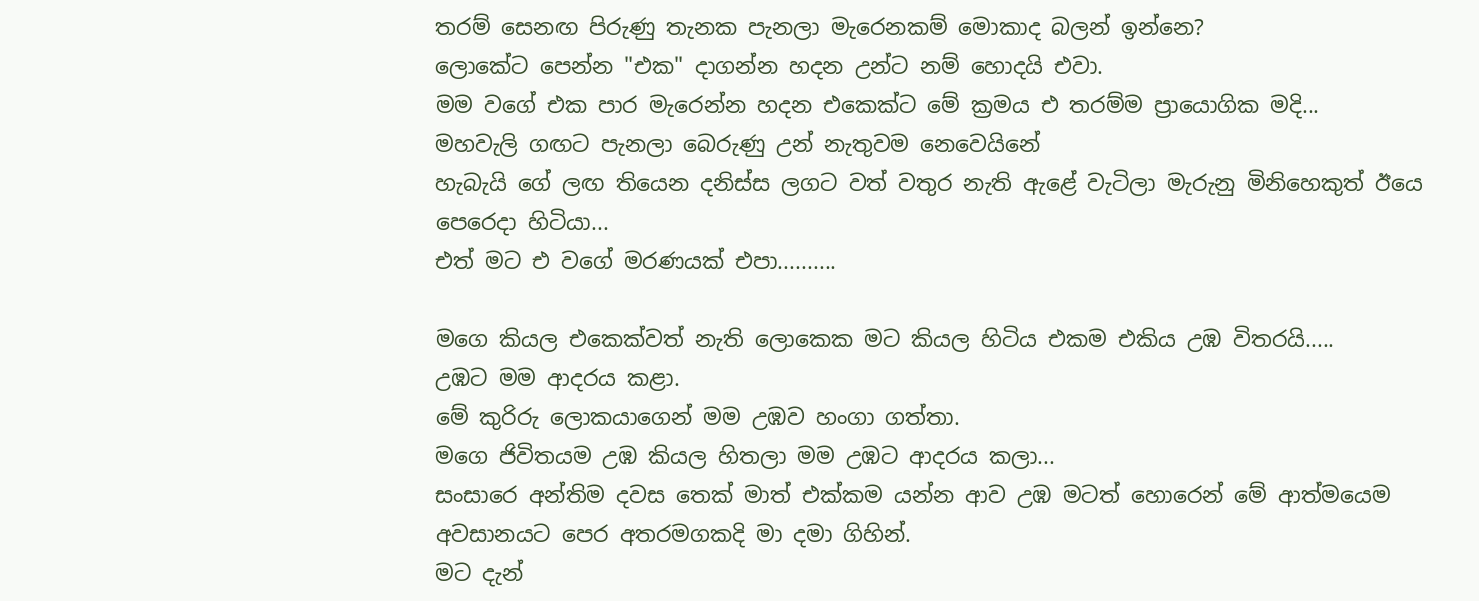තරම් සෙනඟ පිරුණු තැනක පැනලා මැරෙනකම් මොකාද බලන් ඉන්නෙ?
ලොකේට පෙන්න "එක" දාගන්න හදන උන්ට නම් හොදයි එවා.
මම වගේ එක පාර මැරෙන්න හදන එකෙක්ට මේ ක්‍රමය එ තරම්ම ප්‍රායොගික මදි...
මහවැලි ගඟට පැනලා බෙරුණු උන් නැතුවම නෙවෙයිනේ
හැබැයි ගේ ලඟ තියෙන දනිස්ස ලගට වත් වතුර නැති ඇළේ වැටිලා මැරුනු මිනිහෙකුත් ඊයෙ පෙරෙදා හිටියා...
එත් මට එ වගේ මරණයක් එපා..........

මගෙ කියල එකෙක්වත් නැති ලොකෙක මට කියල හිටිය එකම එකිය උඹ විතරයි.....
උඹට මම ආදරය කළා.
මේ කුරිරු ලොකයාගෙන් මම උඹව හංගා ගත්තා.
මගෙ ජිවිතයම උඹ කියල හිතලා මම උඹට ආදරය කලා...
සංසාරෙ අන්තිම දවස තෙක් මාත් එක්කම යන්න ආව උඹ මටත් හොරෙන් මේ ආත්මයෙම අවසානයට පෙර අතරමගකදි මා දමා ගිහින්.
මට දැන්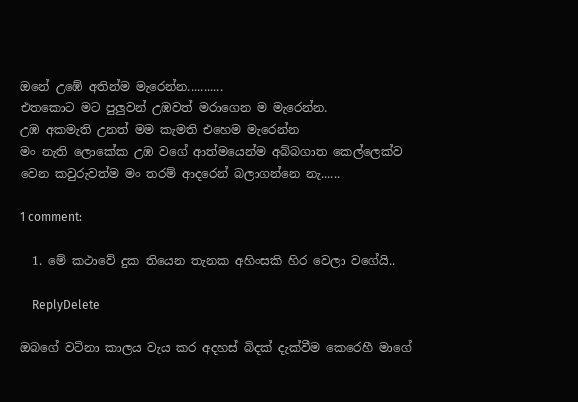ඔනේ උඹේ අතින්ම මැරෙන්න...........
එතකොට මට පුලුවන් උඹවත් මරාගෙන ම මැරෙන්න.
උඹ අකමැති උනත් මම කැමති එහෙම මැරෙන්න
මං නැති ලොකේක උඹ වගේ ආත්මයෙන්ම අබ්බගාත කෙල්ලෙක්ව
වෙන කවුරුවත්ම මං තරම් ආදරෙන් බලාගන්නෙ නැ......

1 comment:

  1. මේ කථාවේ දුක තියෙන තැනක අහිංසකි හිර වෙලා වගේයි..

    ReplyDelete

ඔබගේ වටිනා කාලය වැය කර අදහස් බිදක් දැක්වීම කෙරෙහී මාගේ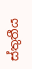ස්තුතීය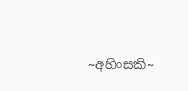~අහිංසකි~